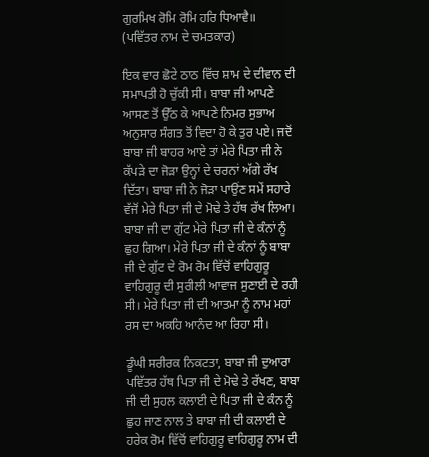ਗੁਰਮਿਖ ਰੋਮਿ ਰੋਮਿ ਹਰਿ ਧਿਆਵੈ॥
(ਪਵਿੱਤਰ ਨਾਮ ਦੇ ਚਮਤਕਾਰ)

ਇਕ ਵਾਰ ਛੋਟੇ ਠਾਠ ਵਿੱਚ ਸ਼ਾਮ ਦੇ ਦੀਵਾਨ ਦੀ ਸਮਾਪਤੀ ਹੋ ਚੁੱਕੀ ਸੀ। ਬਾਬਾ ਜੀ ਆਪਣੇ ਆਸਣ ਤੋਂ ਉੱਠ ਕੇ ਆਪਣੇ ਨਿਮਰ ਸੁਭਾਅ ਅਨੁਸਾਰ ਸੰਗਤ ਤੋਂ ਵਿਦਾ ਹੋ ਕੇ ਤੁਰ ਪਏ। ਜਦੋਂ ਬਾਬਾ ਜੀ ਬਾਹਰ ਆਏ ਤਾਂ ਮੇਰੇ ਪਿਤਾ ਜੀ ਨੇ ਕੱਪੜੇ ਦਾ ਜੋੜਾ ਉਨ੍ਹਾਂ ਦੇ ਚਰਨਾਂ ਅੱਗੇ ਰੱਖ ਦਿੱਤਾ। ਬਾਬਾ ਜੀ ਨੇ ਜੋੜਾ ਪਾਉਂਣ ਸਮੇਂ ਸਹਾਰੇ ਵੱਜੋਂ ਮੇਰੇ ਪਿਤਾ ਜੀ ਦੇ ਮੋਢੇ ਤੇ ਹੱਥ ਰੱਖ ਲਿਆ। ਬਾਬਾ ਜੀ ਦਾ ਗੁੱਟ ਮੇਰੇ ਪਿਤਾ ਜੀ ਦੇ ਕੰਨਾਂ ਨੂੰ ਛੁਹ ਗਿਆ। ਮੇਰੇ ਪਿਤਾ ਜੀ ਦੇ ਕੰਨਾਂ ਨੂੰ ਬਾਬਾ ਜੀ ਦੇ ਗੁੱਟ ਦੇ ਰੋਮ ਰੋਮ ਵਿੱਚੋਂ ਵਾਹਿਗੁਰੂ ਵਾਹਿਗੁਰੂ ਦੀ ਸੁਰੀਲੀ ਆਵਾਜ ਸੁਣਾਈ ਦੇ ਰਹੀ ਸੀ। ਮੇਰੇ ਪਿਤਾ ਜੀ ਦੀ ਆਤਮਾ ਨੂੰ ਨਾਮ ਮਹਾਂ ਰਸ ਦਾ ਅਕਹਿ ਆਨੰਦ ਆ ਰਿਹਾ ਸੀ।

ਡੂੰਘੀ ਸਰੀਰਕ ਨਿਕਟਤਾ, ਬਾਬਾ ਜੀ ਦੁਆਰਾ ਪਵਿੱਤਰ ਹੱਥ ਪਿਤਾ ਜੀ ਦੇ ਮੋਢੇ ਤੇ ਰੱਖਣ, ਬਾਬਾ ਜੀ ਦੀ ਸੁਹਲ ਕਲਾਈ ਦੇ ਪਿਤਾ ਜੀ ਦੇ ਕੰਨ ਨੂੰ ਛੁਹ ਜਾਣ ਨਾਲ ਤੇ ਬਾਬਾ ਜੀ ਦੀ ਕਲਾਈ ਦੇ ਹਰੇਕ ਰੋਮ ਵਿੱਚੋਂ ਵਾਹਿਗੁਰੂ ਵਾਹਿਗੁਰੂ ਨਾਮ ਦੀ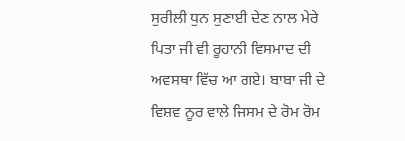ਸੁਰੀਲੀ ਧੁਨ ਸੁਣਾਈ ਦੇਣ ਨਾਲ ਮੇਰੇ ਪਿਤਾ ਜੀ ਵੀ ਰੂਹਾਨੀ ਵਿਸਮਾਦ ਦੀ ਅਵਸਥਾ ਵਿੱਚ ਆ ਗਏ। ਬਾਬਾ ਜੀ ਦੇ ਵਿਸ਼ਵ ਨੂਰ ਵਾਲੇ ਜਿਸਮ ਦੇ ਰੋਮ ਰੋਮ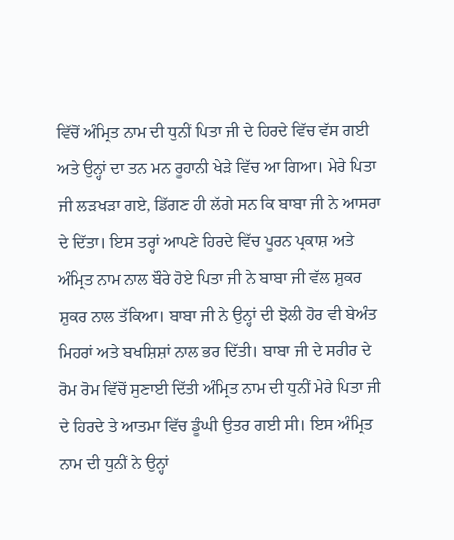ਵਿੱਚੋਂ ਅੰਮ੍ਰਿਤ ਨਾਮ ਦੀ ਧੁਨੀਂ ਪਿਤਾ ਜੀ ਦੇ ਹਿਰਦੇ ਵਿੱਚ ਵੱਸ ਗਈ ਅਤੇ ਉਨ੍ਹਾਂ ਦਾ ਤਨ ਮਨ ਰੂਹਾਨੀ ਖੇੜੇ ਵਿੱਚ ਆ ਗਿਆ। ਮੇਰੇ ਪਿਤਾ ਜੀ ਲੜਖੜਾ ਗਏ, ਡਿੱਗਣ ਹੀ ਲੱਗੇ ਸਨ ਕਿ ਬਾਬਾ ਜੀ ਨੇ ਆਸਰਾ ਦੇ ਦਿੱਤਾ। ਇਸ ਤਰ੍ਹਾਂ ਆਪਣੇ ਹਿਰਦੇ ਵਿੱਚ ਪੂਰਨ ਪ੍ਰਕਾਸ਼ ਅਤੇ ਅੰਮ੍ਰਿਤ ਨਾਮ ਨਾਲ ਬੌਰੇ ਹੋਏ ਪਿਤਾ ਜੀ ਨੇ ਬਾਬਾ ਜੀ ਵੱਲ ਸ਼ੁਕਰ ਸ਼ੁਕਰ ਨਾਲ ਤੱਕਿਆ। ਬਾਬਾ ਜੀ ਨੇ ਉਨ੍ਹਾਂ ਦੀ ਝੋਲੀ ਹੋਰ ਵੀ ਬੇਅੰਤ ਮਿਹਰਾਂ ਅਤੇ ਬਖਸ਼ਿਸ਼ਾਂ ਨਾਲ ਭਰ ਦਿੱਤੀ। ਬਾਬਾ ਜੀ ਦੇ ਸਰੀਰ ਦੇ ਰੋਮ ਰੋਮ ਵਿੱਚੋਂ ਸੁਣਾਈ ਦਿੱਤੀ ਅੰਮ੍ਰਿਤ ਨਾਮ ਦੀ ਧੁਨੀਂ ਮੇਰੇ ਪਿਤਾ ਜੀ ਦੇ ਹਿਰਦੇ ਤੇ ਆਤਮਾ ਵਿੱਚ ਡੂੰਘੀ ਉਤਰ ਗਈ ਸੀ। ਇਸ ਅੰਮ੍ਰਿਤ ਨਾਮ ਦੀ ਧੁਨੀਂ ਨੇ ਉਨ੍ਹਾਂ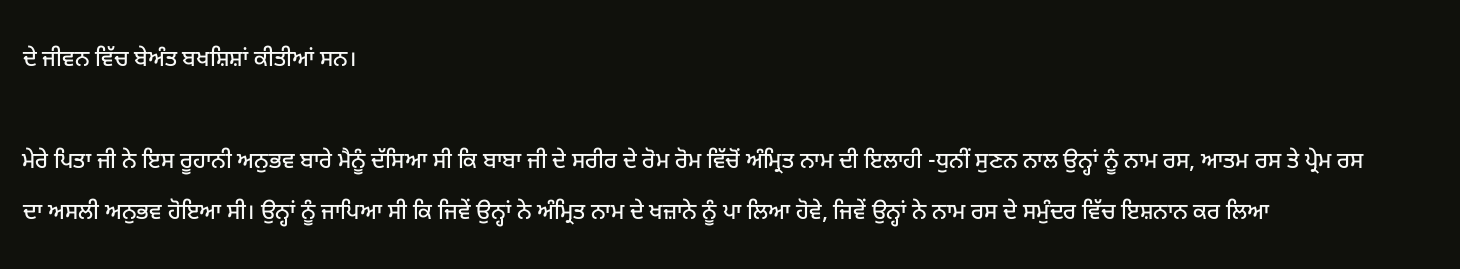ਦੇ ਜੀਵਨ ਵਿੱਚ ਬੇਅੰਤ ਬਖਸ਼ਿਸ਼ਾਂ ਕੀਤੀਆਂ ਸਨ।

ਮੇਰੇ ਪਿਤਾ ਜੀ ਨੇ ਇਸ ਰੂਹਾਨੀ ਅਨੁਭਵ ਬਾਰੇ ਮੈਨੂੰ ਦੱਸਿਆ ਸੀ ਕਿ ਬਾਬਾ ਜੀ ਦੇ ਸਰੀਰ ਦੇ ਰੋਮ ਰੋਮ ਵਿੱਚੋਂ ਅੰਮ੍ਰਿਤ ਨਾਮ ਦੀ ਇਲਾਹੀ -ਧੁਨੀਂ ਸੁਣਨ ਨਾਲ ਉਨ੍ਹਾਂ ਨੂੰ ਨਾਮ ਰਸ, ਆਤਮ ਰਸ ਤੇ ਪ੍ਰੇਮ ਰਸ ਦਾ ਅਸਲੀ ਅਨੁਭਵ ਹੋਇਆ ਸੀ। ਉਨ੍ਹਾਂ ਨੂੰ ਜਾਪਿਆ ਸੀ ਕਿ ਜਿਵੇਂ ਉਨ੍ਹਾਂ ਨੇ ਅੰਮ੍ਰਿਤ ਨਾਮ ਦੇ ਖਜ਼ਾਨੇ ਨੂੰ ਪਾ ਲਿਆ ਹੋਵੇ, ਜਿਵੇਂ ਉਨ੍ਹਾਂ ਨੇ ਨਾਮ ਰਸ ਦੇ ਸਮੁੰਦਰ ਵਿੱਚ ਇਸ਼ਨਾਨ ਕਰ ਲਿਆ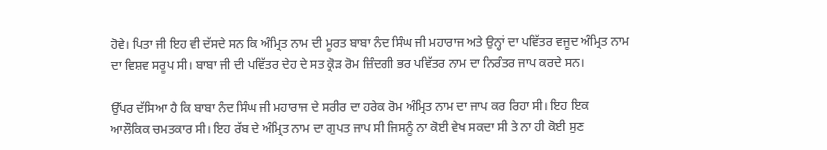ਹੋਵੇ। ਪਿਤਾ ਜੀ ਇਹ ਵੀ ਦੱਸਦੇ ਸਨ ਕਿ ਅੰਮ੍ਰਿਤ ਨਾਮ ਦੀ ਮੂਰਤ ਬਾਬਾ ਨੰਦ ਸਿੰਘ ਜੀ ਮਹਾਰਾਜ ਅਤੇ ਉਨ੍ਹਾਂ ਦਾ ਪਵਿੱਤਰ ਵਜੂਦ ਅੰਮ੍ਰਿਤ ਨਾਮ ਦਾ ਵਿਸ਼ਵ ਸਰੂਪ ਸੀ। ਬਾਬਾ ਜੀ ਦੀ ਪਵਿੱਤਰ ਦੇਹ ਦੇ ਸਤ ਕ੍ਰੋੜ ਰੋਮ ਜ਼ਿੰਦਗੀ ਭਰ ਪਵਿੱਤਰ ਨਾਮ ਦਾ ਨਿਰੰਤਰ ਜਾਪ ਕਰਦੇ ਸਨ।

ਉੱਪਰ ਦੱਸਿਆ ਹੈ ਕਿ ਬਾਬਾ ਨੰਦ ਸਿੰਘ ਜੀ ਮਹਾਰਾਜ ਦੇ ਸਰੀਰ ਦਾ ਹਰੇਕ ਰੋਮ ਅੰਮ੍ਰਿਤ ਨਾਮ ਦਾ ਜਾਪ ਕਰ ਰਿਹਾ ਸੀ। ਇਹ ਇਕ ਆਲੌਕਿਕ ਚਮਤਕਾਰ ਸੀ। ਇਹ ਰੱਬ ਦੇ ਅੰਮ੍ਰਿਤ ਨਾਮ ਦਾ ਗੁਪਤ ਜਾਪ ਸੀ ਜਿਸਨੂੰ ਨਾ ਕੋਈ ਵੇਖ ਸਕਦਾ ਸੀ ਤੇ ਨਾ ਹੀ ਕੋਈ ਸੁਣ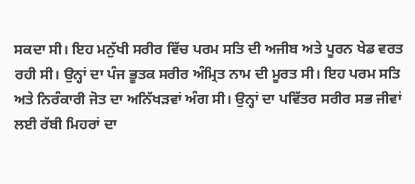ਸਕਦਾ ਸੀ। ਇਹ ਮਨੁੱਖੀ ਸਰੀਰ ਵਿੱਚ ਪਰਮ ਸਤਿ ਦੀ ਅਜੀਬ ਅਤੇ ਪੂਰਨ ਖੇਡ ਵਰਤ ਰਹੀ ਸੀ। ਉਨ੍ਹਾਂ ਦਾ ਪੰਜ ਭੂਤਕ ਸਰੀਰ ਅੰਮ੍ਰਿਤ ਨਾਮ ਦੀ ਮੂਰਤ ਸੀ। ਇਹ ਪਰਮ ਸਤਿ ਅਤੇ ਨਿਰੰਕਾਰੀ ਜੋਤ ਦਾ ਅਨਿੱਖੜਵਾਂ ਅੰਗ ਸੀ। ਉਨ੍ਹਾਂ ਦਾ ਪਵਿੱਤਰ ਸਰੀਰ ਸਭ ਜੀਵਾਂ ਲਈ ਰੱਬੀ ਮਿਹਰਾਂ ਦਾ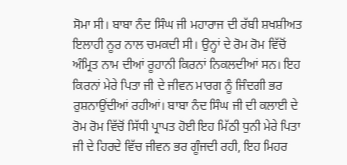ਸੋਮਾ ਸੀ। ਬਾਬਾ ਨੰਦ ਸਿੰਘ ਜੀ ਮਹਾਰਾਜ ਦੀ ਰੱਬੀ ਸ਼ਖਸ਼ੀਅਤ ਇਲਾਹੀ ਨੂਰ ਨਾਲ ਚਮਕਦੀ ਸੀ। ਉਨ੍ਹਾਂ ਦੇ ਰੋਮ ਰੋਮ ਵਿੱਚੋਂ ਅੰਮ੍ਰਿਤ ਨਾਮ ਦੀਆਂ ਰੂਹਾਨੀ ਕਿਰਨਾਂ ਨਿਕਲਦੀਆਂ ਸਨ। ਇਹ ਕਿਰਨਾਂ ਮੇਰੇ ਪਿਤਾ ਜੀ ਦੇ ਜੀਵਨ ਮਾਰਗ ਨੂੰ ਜਿੰਦਗੀ ਭਰ ਰੁਸ਼ਨਾਉਂਦੀਆਂ ਰਹੀਆਂ। ਬਾਬਾ ਨੰਦ ਸਿੰਘ ਜੀ ਦੀ ਕਲਾਈ ਦੇ ਰੋਮ ਰੋਮ ਵਿੱਚੋਂ ਸਿੱਧੀ ਪ੍ਰਾਪਤ ਹੋਈ ਇਹ ਮਿੱਠੀ ਧੁਨੀ ਮੇਰੇ ਪਿਤਾ ਜੀ ਦੇ ਹਿਰਦੇ ਵਿੱਚ ਜੀਵਨ ਭਰ ਗੂੰਜਦੀ ਰਹੀ, ਇਹ ਮਿਹਰ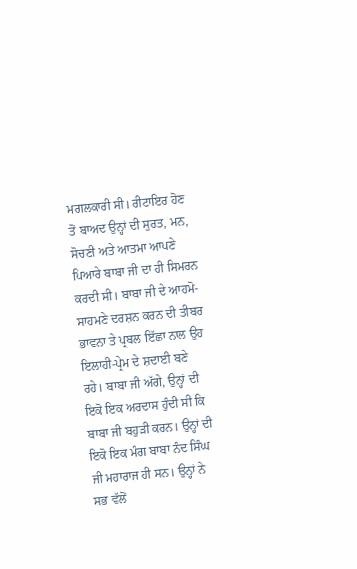ਮਗਲਕਾਰੀ ਸੀ। ਰੀਟਾਇਰ ਹੋਣ ਤੋਂ ਬਾਅਦ ਉਨ੍ਹਾਂ ਦੀ ਸੁਰਤ, ਮਨ, ਸੋਚਣੀ ਅਤੇ ਆਤਮਾ ਆਪਣੇ ਪਿਆਰੇ ਬਾਬਾ ਜੀ ਦਾ ਹੀ ਸਿਮਰਨ ਕਰਦੀ ਸੀ। ਬਾਬਾ ਜੀ ਦੇ ਆਹਮੋ-ਸਾਹਮਣੇ ਦਰਸ਼ਨ ਕਰਨ ਦੀ ਤੀਬਰ ਭਾਵਨਾ ਤੇ ਪ੍ਰਬਲ ਇੱਛਾ ਨਾਲ ਉਹ ਇਲਾਹੀ-ਪ੍ਰੇਮ ਦੇ ਸ਼ਦਾਈ ਬਣੇ ਰਹੇ। ਬਾਬਾ ਜੀ ਅੱਗੇ, ਉਨ੍ਹਾਂ ਦੀ ਇਕੋ ਇਕ ਅਰਦਾਸ ਹੁੰਦੀ ਸੀ ਕਿ ਬਾਬਾ ਜੀ ਬਹੁੜੀ ਕਰਨ। ਉਨ੍ਹਾਂ ਦੀ ਇਕੋ ਇਕ ਮੰਗ ਬਾਬਾ ਨੰਦ ਸਿੰਘ ਜੀ ਮਹਾਰਾਜ ਹੀ ਸਨ। ਉਨ੍ਹਾਂ ਨੇ ਸਭ ਵੱਲੋਂ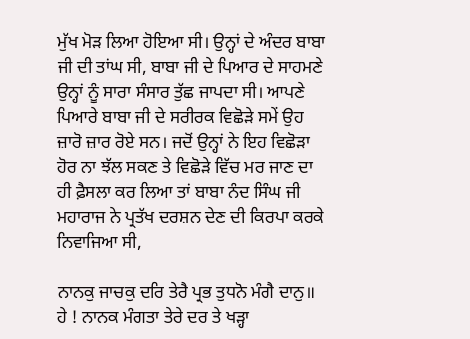ਮੁੱਖ ਮੋੜ ਲਿਆ ਹੋਇਆ ਸੀ। ਉਨ੍ਹਾਂ ਦੇ ਅੰਦਰ ਬਾਬਾ ਜੀ ਦੀ ਤਾਂਘ ਸੀ, ਬਾਬਾ ਜੀ ਦੇ ਪਿਆਰ ਦੇ ਸਾਹਮਣੇ ਉਨ੍ਹਾਂ ਨੂੰ ਸਾਰਾ ਸੰਸਾਰ ਤੁੱਛ ਜਾਪਦਾ ਸੀ। ਆਪਣੇ ਪਿਆਰੇ ਬਾਬਾ ਜੀ ਦੇ ਸਰੀਰਕ ਵਿਛੋੜੇ ਸਮੇਂ ਉਹ ਜ਼ਾਰੋ ਜ਼ਾਰ ਰੋਏ ਸਨ। ਜਦੋਂ ਉਨ੍ਹਾਂ ਨੇ ਇਹ ਵਿਛੋੜਾ ਹੋਰ ਨਾ ਝੱਲ ਸਕਣ ਤੇ ਵਿਛੋੜੇ ਵਿੱਚ ਮਰ ਜਾਣ ਦਾ ਹੀ ਫ਼ੈਸਲਾ ਕਰ ਲਿਆ ਤਾਂ ਬਾਬਾ ਨੰਦ ਸਿੰਘ ਜੀ ਮਹਾਰਾਜ ਨੇ ਪ੍ਰਤੱਖ ਦਰਸ਼ਨ ਦੇਣ ਦੀ ਕਿਰਪਾ ਕਰਕੇ ਨਿਵਾਜਿਆ ਸੀ,

ਨਾਨਕੁ ਜਾਚਕੁ ਦਰਿ ਤੇਰੈ ਪ੍ਰਭ ਤੁਧਨੋ ਮੰਗੈ ਦਾਨੁ॥
ਹੇ ! ਨਾਨਕ ਮੰਗਤਾ ਤੇਰੇ ਦਰ ਤੇ ਖੜ੍ਹਾ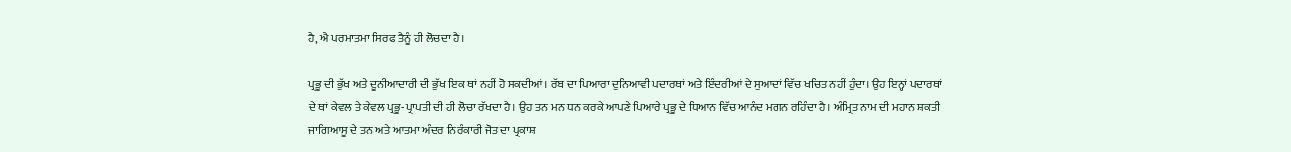ਹੈ, ਐ ਪਰਮਾਤਮਾ ਸਿਰਫ ਤੈਨੂੰ ਹੀ ਲੋਚਦਾ ਹੈ।

ਪ੍ਰਭੂ ਦੀ ਭੁੱਖ ਅਤੇ ਦੂਨੀਆਦਾਰੀ ਦੀ ਭੁੱਖ ਇਕ ਥਾਂ ਨਹੀਂ ਹੋ ਸਕਦੀਆਂ। ਰੱਬ ਦਾ ਪਿਆਰਾ ਦੁਨਿਆਵੀ ਪਦਾਰਥਾਂ ਅਤੇ ਇੰਦਰੀਆਂ ਦੇ ਸੁਆਦਾਂ ਵਿੱਚ ਖਚਿਤ ਨਹੀਂ ਹੁੰਦਾ। ਉਹ ਇਨ੍ਹਾਂ ਪਦਾਰਥਾਂ ਦੇ ਥਾਂ ਕੇਵਲ ਤੇ ਕੇਵਲ ਪ੍ਰਭੂ-ਪ੍ਰਾਪਤੀ ਦੀ ਹੀ ਲੋਚਾ ਰੱਖਦਾ ਹੈ। ਉਹ ਤਨ ਮਨ ਧਨ ਕਰਕੇ ਆਪਣੇ ਪਿਆਰੇ ਪ੍ਰਭੂ ਦੇ ਧਿਆਨ ਵਿੱਚ ਆਨੰਦ ਮਗਨ ਰਹਿੰਦਾ ਹੈ। ਅੰਮ੍ਰਿਤ ਨਾਮ ਦੀ ਮਹਾਨ ਸ਼ਕਤੀ ਜਾਗਿਆਸੂ ਦੇ ਤਨ ਅਤੇ ਆਤਮਾ ਅੰਦਰ ਨਿਰੰਕਾਰੀ ਜੋਤ ਦਾ ਪ੍ਰਕਾਸ਼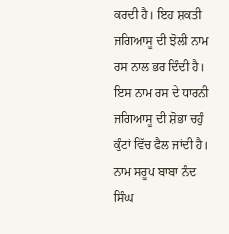ਕਰਦੀ ਹੈ। ਇਹ ਸ਼ਕਤੀ ਜਗਿਆਸੂ ਦੀ ਝੋਲੀ ਨਾਮ ਰਸ ਨਾਲ ਭਰ ਦਿੰਦੀ ਹੈ। ਇਸ ਨਾਮ ਰਸ ਦੇ ਧਾਰਨੀ ਜਗਿਆਸੂ ਦੀ ਸ਼ੋਭਾ ਚਹੁੰ ਕੁੰਟਾਂ ਵਿੱਚ ਫੈਲ ਜਾਂਦੀ ਹੈ। ਨਾਮ ਸਰੂਪ ਬਾਬਾ ਨੰਦ ਸਿੰਘ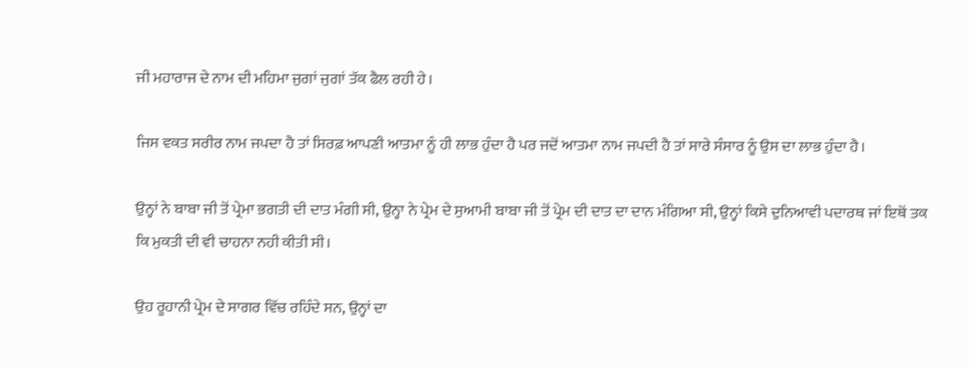ਜੀ ਮਹਾਰਾਜ ਦੇ ਨਾਮ ਦੀ ਮਹਿਮਾ ਜੁਗਾਂ ਜੁਗਾਂ ਤੱਕ ਫੈਲ ਰਹੀ ਹੇ।

ਜਿਸ ਵਕਤ ਸਰੀਰ ਨਾਮ ਜਪਦਾ ਹੈ ਤਾਂ ਸਿਰਫ਼ ਆਪਣੀ ਆਤਮਾ ਨੂੰ ਹੀ ਲਾਭ ਹੁੰਦਾ ਹੈ ਪਰ ਜਦੋਂ ਆਤਮਾ ਨਾਮ ਜਪਦੀ ਹੈ ਤਾਂ ਸਾਰੇ ਸੰਸਾਰ ਨੂੰ ਉਸ ਦਾ ਲਾਭ ਹੁੰਦਾ ਹੈ।

ਉਨ੍ਹਾਂ ਨੇ ਬਾਬਾ ਜੀ ਤੋਂ ਪ੍ਰੇਮਾ ਭਗਤੀ ਦੀ ਦਾਤ ਮੰਗੀ ਸੀ, ਉਨ੍ਹਾ ਨੇ ਪ੍ਰੇਮ ਦੇ ਸੁਆਮੀ ਬਾਬਾ ਜੀ ਤੋਂ ਪ੍ਰੇਮ ਦੀ ਦਾਤ ਦਾ ਦਾਨ ਮੰਗਿਆ ਸੀ, ਉਨ੍ਹਾਂ ਕਿਸੇ ਦੁਨਿਆਵੀ ਪਦਾਰਥ ਜਾਂ ਇਥੋਂ ਤਕ ਕਿ ਮੁਕਤੀ ਦੀ ਵੀ ਚਾਹਨਾ ਨਹੀ ਕੀਤੀ ਸੀ।

ਉਹ ਰੂਹਾਨੀ ਪ੍ਰੇਮ ਦੇ ਸਾਗਰ ਵਿੱਚ ਰਹਿੰਦੇ ਸਨ, ਉਨ੍ਹਾਂ ਦਾ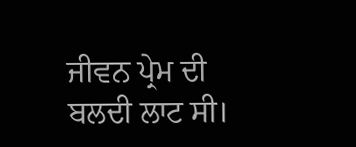ਜੀਵਨ ਪ੍ਰੇਮ ਦੀ ਬਲਦੀ ਲਾਟ ਸੀ।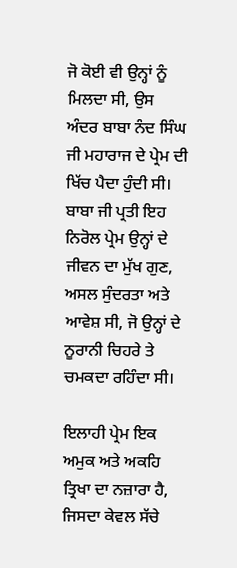ਜੋ ਕੋਈ ਵੀ ਉਨ੍ਹਾਂ ਨੂੰ ਮਿਲਦਾ ਸੀ, ਉਸ ਅੰਦਰ ਬਾਬਾ ਨੰਦ ਸਿੰਘ ਜੀ ਮਹਾਰਾਜ ਦੇ ਪ੍ਰੇਮ ਦੀ ਖਿੱਚ ਪੈਦਾ ਹੁੰਦੀ ਸੀ। ਬਾਬਾ ਜੀ ਪ੍ਰਤੀ ਇਹ ਨਿਰੋਲ ਪ੍ਰੇਮ ਉਨ੍ਹਾਂ ਦੇ ਜੀਵਨ ਦਾ ਮੁੱਖ ਗੁਣ, ਅਸਲ ਸੁੰਦਰਤਾ ਅਤੇ ਆਵੇਸ਼ ਸੀ, ਜੋ ਉਨ੍ਹਾਂ ਦੇ ਨੂਰਾਨੀ ਚਿਹਰੇ ਤੇ ਚਮਕਦਾ ਰਹਿੰਦਾ ਸੀ।

ਇਲਾਹੀ ਪ੍ਰੇਮ ਇਕ ਅਮੁਕ ਅਤੇ ਅਕਹਿ ਤ੍ਰਿਖਾ ਦਾ ਨਜ਼ਾਰਾ ਹੈ, ਜਿਸਦਾ ਕੇਵਲ ਸੱਚੇ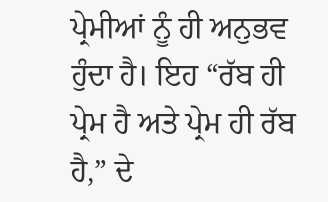ਪ੍ਰੇਮੀਆਂ ਨੂੰ ਹੀ ਅਨੁਭਵ ਹੁੰਦਾ ਹੈ। ਇਹ “ਰੱਬ ਹੀ ਪ੍ਰੇਮ ਹੈ ਅਤੇ ਪ੍ਰੇਮ ਹੀ ਰੱਬ ਹੈ,” ਦੇ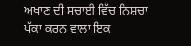ਅਖਾਣ ਦੀ ਸਚਾਈ ਵਿੱਚ ਨਿਸ਼ਚਾ ਪੱਕਾ ਕਰਨ ਵਾਲਾ ਇਕ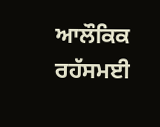ਆਲੌਕਿਕ ਰਹੱਸਮਈ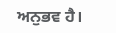ਅਨੁਭਵ ਹੈ।